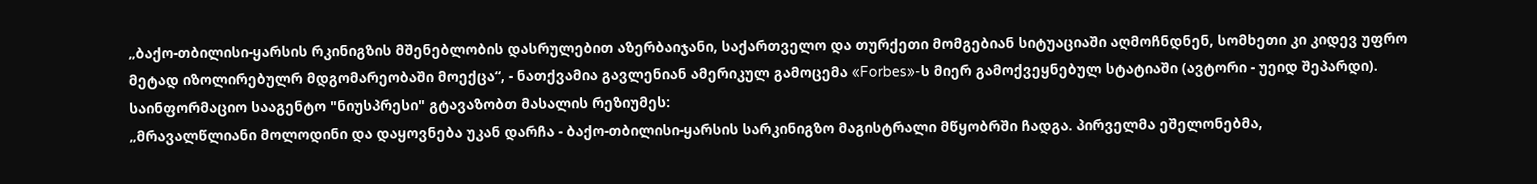„ბაქო-თბილისი-ყარსის რკინიგზის მშენებლობის დასრულებით აზერბაიჯანი, საქართველო და თურქეთი მომგებიან სიტუაციაში აღმოჩნდნენ, სომხეთი კი კიდევ უფრო
მეტად იზოლირებულრ მდგომარეობაში მოექცა“, - ნათქვამია გავლენიან ამერიკულ გამოცემა «Forbes»-ს მიერ გამოქვეყნებულ სტატიაში (ავტორი - უეიდ შეპარდი).
საინფორმაციო სააგენტო "ნიუსპრესი" გტავაზობთ მასალის რეზიუმეს:
„მრავალწლიანი მოლოდინი და დაყოვნება უკან დარჩა - ბაქო-თბილისი-ყარსის სარკინიგზო მაგისტრალი მწყობრში ჩადგა. პირველმა ეშელონებმა,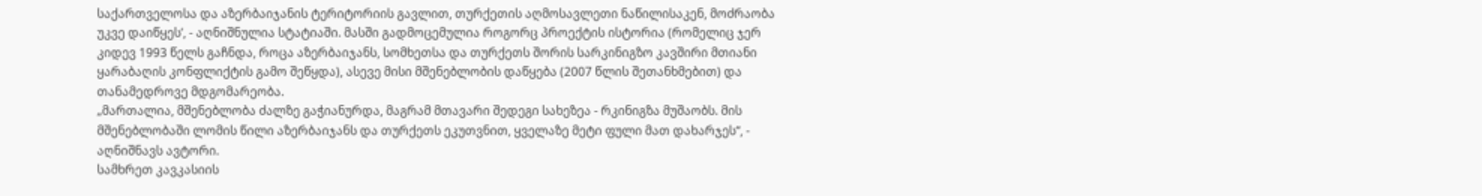საქართველოსა და აზერბაიჯანის ტერიტორიის გავლით, თურქეთის აღმოსავლეთი ნაწილისაკენ, მოძრაობა უკვე დაიწყეს’, - აღნიშნულია სტატიაში. მასში გადმოცემულია როგორც პროექტის ისტორია (რომელიც ჯერ კიდევ 1993 წელს გაჩნდა, როცა აზერბაიჯანს, სომხეთსა და თურქეთს შორის სარკინიგზო კავშირი მთიანი ყარაბაღის კონფლიქტის გამო შეწყდა), ასევე მისი მშენებლობის დაწყება (2007 წლის შეთანხმებით) და თანამედროვე მდგომარეობა.
„მართალია, მშენებლობა ძალზე გაჭიანურდა, მაგრამ მთავარი შედეგი სახეზეა - რკინიგზა მუშაობს. მის მშენებლობაში ლომის წილი აზერბაიჯანს და თურქეთს ეკუთვნით, ყველაზე მეტი ფული მათ დახარჯეს“, - აღნიშნავს ავტორი.
სამხრეთ კავკასიის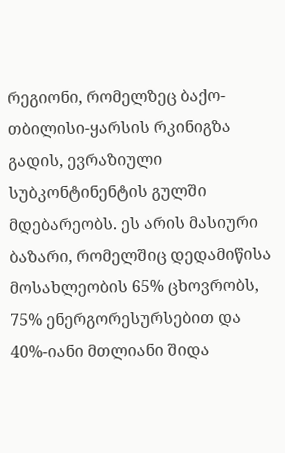რეგიონი, რომელზეც ბაქო-თბილისი-ყარსის რკინიგზა გადის, ევრაზიული სუბკონტინენტის გულში მდებარეობს. ეს არის მასიური ბაზარი, რომელშიც დედამიწისა მოსახლეობის 65% ცხოვრობს, 75% ენერგორესურსებით და 40%-იანი მთლიანი შიდა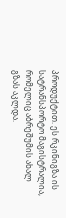პროდუქტით. ეს რკინიგზა ის სატრანსპორტო მაგისტრალია, რომელიც აბრეშუმის ახალ გზას აკლდა.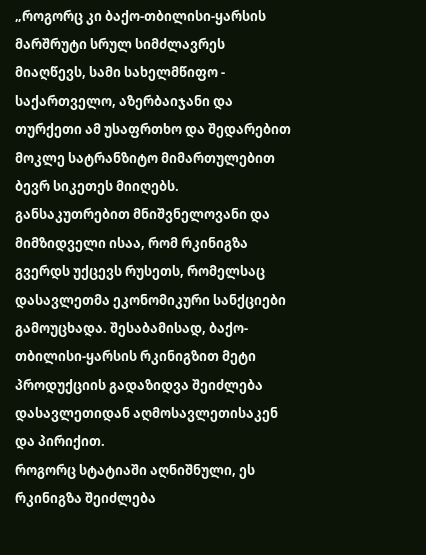„როგორც კი ბაქო-თბილისი-ყარსის მარშრუტი სრულ სიმძლავრეს მიაღწევს, სამი სახელმწიფო - საქართველო, აზერბაიჯანი და თურქეთი ამ უსაფრთხო და შედარებით მოკლე სატრანზიტო მიმართულებით ბევრ სიკეთეს მიიღებს. განსაკუთრებით მნიშვნელოვანი და მიმზიდველი ისაა, რომ რკინიგზა გვერდს უქცევს რუსეთს, რომელსაც დასავლეთმა ეკონომიკური სანქციები გამოუცხადა. შესაბამისად, ბაქო-თბილისი-ყარსის რკინიგზით მეტი პროდუქციის გადაზიდვა შეიძლება დასავლეთიდან აღმოსავლეთისაკენ და პირიქით.
როგორც სტატიაში აღნიშნული, ეს რკინიგზა შეიძლება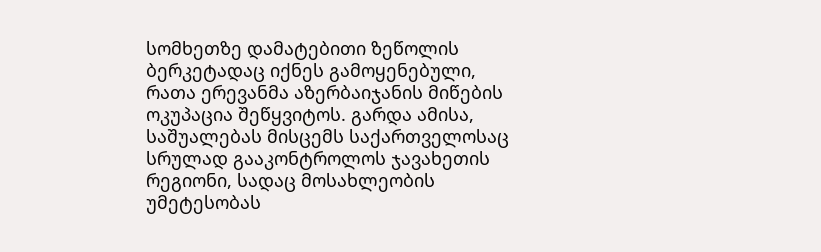სომხეთზე დამატებითი ზეწოლის ბერკეტადაც იქნეს გამოყენებული, რათა ერევანმა აზერბაიჯანის მიწების ოკუპაცია შეწყვიტოს. გარდა ამისა, საშუალებას მისცემს საქართველოსაც სრულად გააკონტროლოს ჯავახეთის რეგიონი, სადაც მოსახლეობის უმეტესობას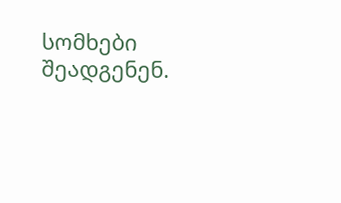სომხები შეადგენენ.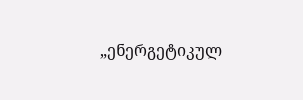„ენერგეტიკულ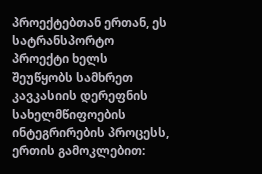პროექტებთან ერთან, ეს სატრანსპორტო პროექტი ხელს შეუწყობს სამხრეთ კავკასიის დერეფნის სახელმწიფოების ინტეგრირების პროცესს, ერთის გამოკლებით: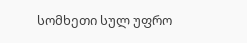სომხეთი სულ უფრო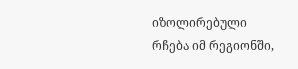იზოლირებული რჩება იმ რეგიონში,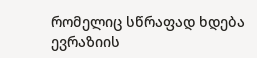რომელიც სწრაფად ხდება ევრაზიის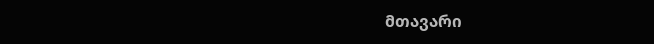მთავარი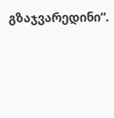გზაჯვარედინი“.